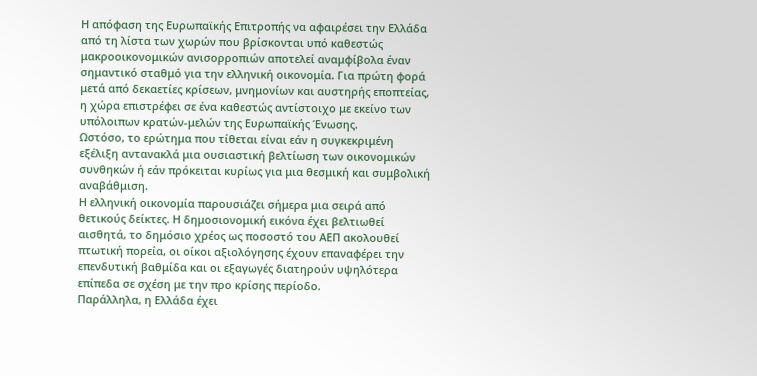Η απόφαση της Ευρωπαϊκής Επιτροπής να αφαιρέσει την Ελλάδα από τη λίστα των χωρών που βρίσκονται υπό καθεστώς μακροοικονομικών ανισορροπιών αποτελεί αναμφίβολα έναν σημαντικό σταθμό για την ελληνική οικονομία. Για πρώτη φορά μετά από δεκαετίες κρίσεων, μνημονίων και αυστηρής εποπτείας, η χώρα επιστρέφει σε ένα καθεστώς αντίστοιχο με εκείνο των υπόλοιπων κρατών-μελών της Ευρωπαϊκής Ένωσης.
Ωστόσο, το ερώτημα που τίθεται είναι εάν η συγκεκριμένη εξέλιξη αντανακλά μια ουσιαστική βελτίωση των οικονομικών συνθηκών ή εάν πρόκειται κυρίως για μια θεσμική και συμβολική αναβάθμιση.
Η ελληνική οικονομία παρουσιάζει σήμερα μια σειρά από θετικούς δείκτες. Η δημοσιονομική εικόνα έχει βελτιωθεί αισθητά, το δημόσιο χρέος ως ποσοστό του ΑΕΠ ακολουθεί πτωτική πορεία, οι οίκοι αξιολόγησης έχουν επαναφέρει την επενδυτική βαθμίδα και οι εξαγωγές διατηρούν υψηλότερα επίπεδα σε σχέση με την προ κρίσης περίοδο.
Παράλληλα, η Ελλάδα έχει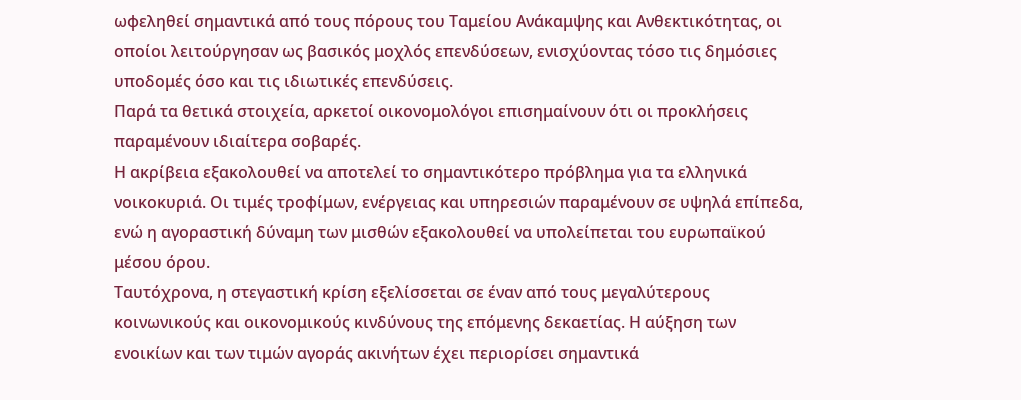ωφεληθεί σημαντικά από τους πόρους του Ταμείου Ανάκαμψης και Ανθεκτικότητας, οι οποίοι λειτούργησαν ως βασικός μοχλός επενδύσεων, ενισχύοντας τόσο τις δημόσιες υποδομές όσο και τις ιδιωτικές επενδύσεις.
Παρά τα θετικά στοιχεία, αρκετοί οικονομολόγοι επισημαίνουν ότι οι προκλήσεις παραμένουν ιδιαίτερα σοβαρές.
Η ακρίβεια εξακολουθεί να αποτελεί το σημαντικότερο πρόβλημα για τα ελληνικά νοικοκυριά. Οι τιμές τροφίμων, ενέργειας και υπηρεσιών παραμένουν σε υψηλά επίπεδα, ενώ η αγοραστική δύναμη των μισθών εξακολουθεί να υπολείπεται του ευρωπαϊκού μέσου όρου.
Ταυτόχρονα, η στεγαστική κρίση εξελίσσεται σε έναν από τους μεγαλύτερους κοινωνικούς και οικονομικούς κινδύνους της επόμενης δεκαετίας. Η αύξηση των ενοικίων και των τιμών αγοράς ακινήτων έχει περιορίσει σημαντικά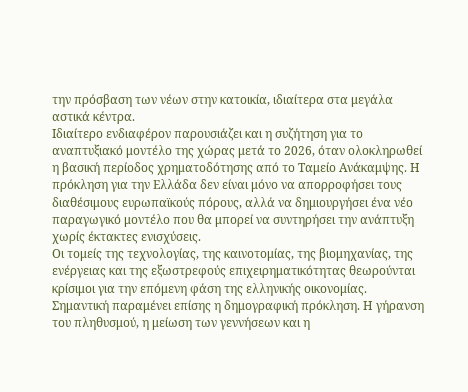την πρόσβαση των νέων στην κατοικία, ιδιαίτερα στα μεγάλα αστικά κέντρα.
Ιδιαίτερο ενδιαφέρον παρουσιάζει και η συζήτηση για το αναπτυξιακό μοντέλο της χώρας μετά το 2026, όταν ολοκληρωθεί η βασική περίοδος χρηματοδότησης από το Ταμείο Ανάκαμψης. Η πρόκληση για την Ελλάδα δεν είναι μόνο να απορροφήσει τους διαθέσιμους ευρωπαϊκούς πόρους, αλλά να δημιουργήσει ένα νέο παραγωγικό μοντέλο που θα μπορεί να συντηρήσει την ανάπτυξη χωρίς έκτακτες ενισχύσεις.
Οι τομείς της τεχνολογίας, της καινοτομίας, της βιομηχανίας, της ενέργειας και της εξωστρεφούς επιχειρηματικότητας θεωρούνται κρίσιμοι για την επόμενη φάση της ελληνικής οικονομίας.
Σημαντική παραμένει επίσης η δημογραφική πρόκληση. Η γήρανση του πληθυσμού, η μείωση των γεννήσεων και η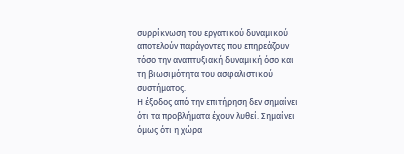συρρίκνωση του εργατικού δυναμικού αποτελούν παράγοντες που επηρεάζουν τόσο την αναπτυξιακή δυναμική όσο και τη βιωσιμότητα του ασφαλιστικού συστήματος.
Η έξοδος από την επιτήρηση δεν σημαίνει ότι τα προβλήματα έχουν λυθεί. Σημαίνει όμως ότι η χώρα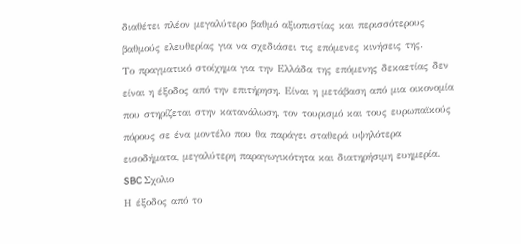διαθέτει πλέον μεγαλύτερο βαθμό αξιοπιστίας και περισσότερους βαθμούς ελευθερίας για να σχεδιάσει τις επόμενες κινήσεις της.
Το πραγματικό στοίχημα για την Ελλάδα της επόμενης δεκαετίας δεν είναι η έξοδος από την επιτήρηση. Είναι η μετάβαση από μια οικονομία που στηρίζεται στην κατανάλωση, τον τουρισμό και τους ευρωπαϊκούς πόρους σε ένα μοντέλο που θα παράγει σταθερά υψηλότερα εισοδήματα, μεγαλύτερη παραγωγικότητα και διατηρήσιμη ευημερία.
SBC Σχολιο
Η έξοδος από το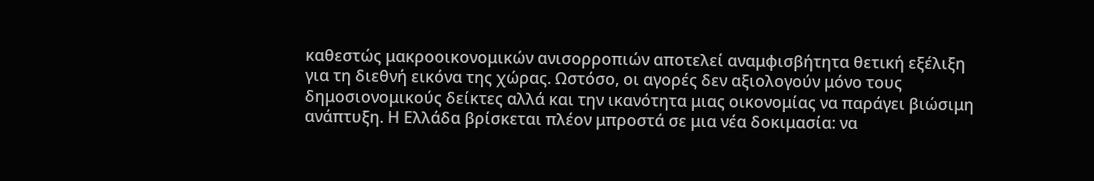καθεστώς μακροοικονομικών ανισορροπιών αποτελεί αναμφισβήτητα θετική εξέλιξη για τη διεθνή εικόνα της χώρας. Ωστόσο, οι αγορές δεν αξιολογούν μόνο τους δημοσιονομικούς δείκτες αλλά και την ικανότητα μιας οικονομίας να παράγει βιώσιμη ανάπτυξη. Η Ελλάδα βρίσκεται πλέον μπροστά σε μια νέα δοκιμασία: να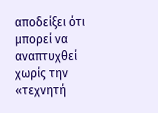αποδείξει ότι μπορεί να αναπτυχθεί χωρίς την «τεχνητή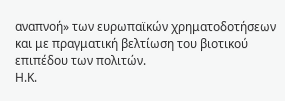αναπνοή» των ευρωπαϊκών χρηματοδοτήσεων και με πραγματική βελτίωση του βιοτικού επιπέδου των πολιτών.
Η.Κ.